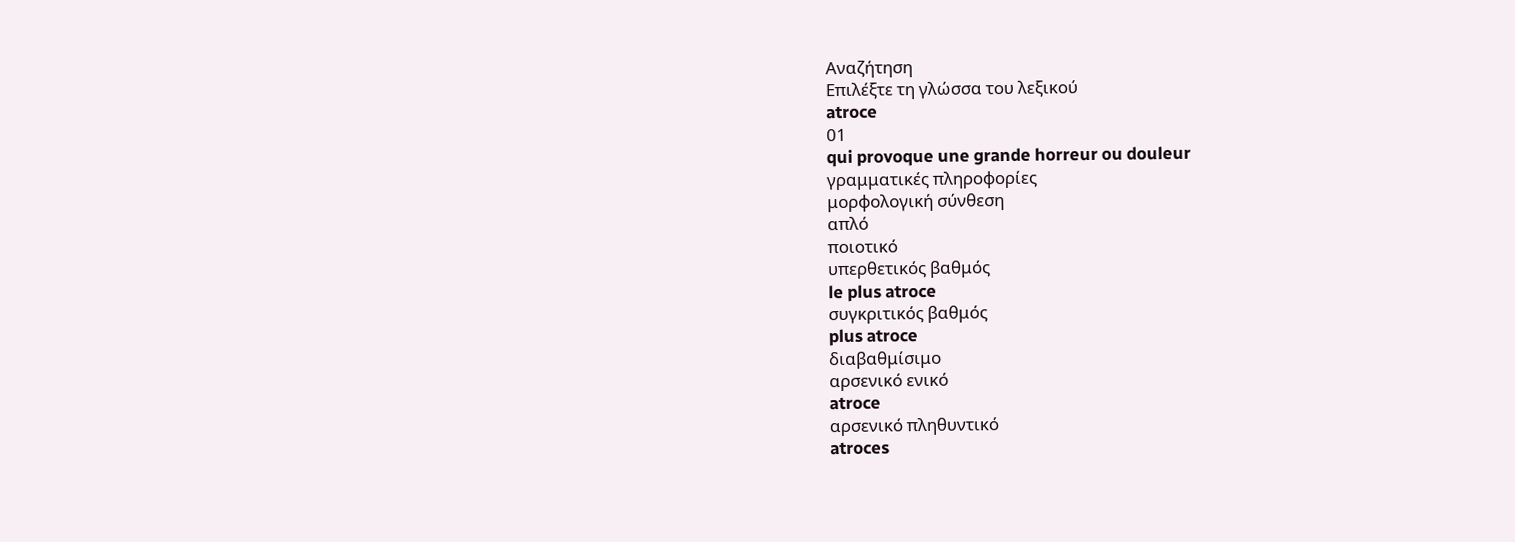Αναζήτηση
Επιλέξτε τη γλώσσα του λεξικού
atroce
01
qui provoque une grande horreur ou douleur
γραμματικές πληροφορίες
μορφολογική σύνθεση
απλό
ποιοτικό
υπερθετικός βαθμός
le plus atroce
συγκριτικός βαθμός
plus atroce
διαβαθμίσιμο
αρσενικό ενικό
atroce
αρσενικό πληθυντικό
atroces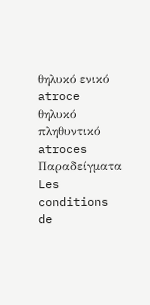θηλυκό ενικό
atroce
θηλυκό πληθυντικό
atroces
Παραδείγματα
Les conditions de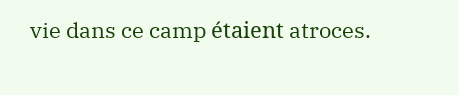vie dans ce camp étaient atroces.